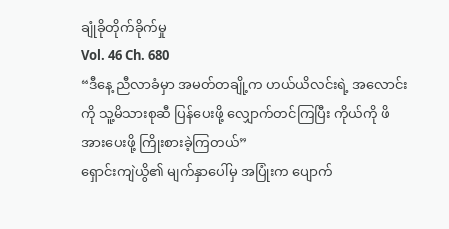ချုံခိုတိုက်ခိုက်မှု
Vol. 46 Ch. 680
“ဒီနေ့ ညီလာခံမှာ အမတ်တချို့က ဟယ်ယိလင်းရဲ့ အလောင်းကို သူ့မိသားစုဆီ ပြန်ပေးဖို့ လျှောက်တင်ကြပြီး ကိုယ်ကို ဖိအားပေးဖို့ ကြိုးစားခဲ့ကြတယ်”
ရှောင်းကျဲယွိ၏ မျက်နှာပေါ်မှ အပြုံးက ပျောက်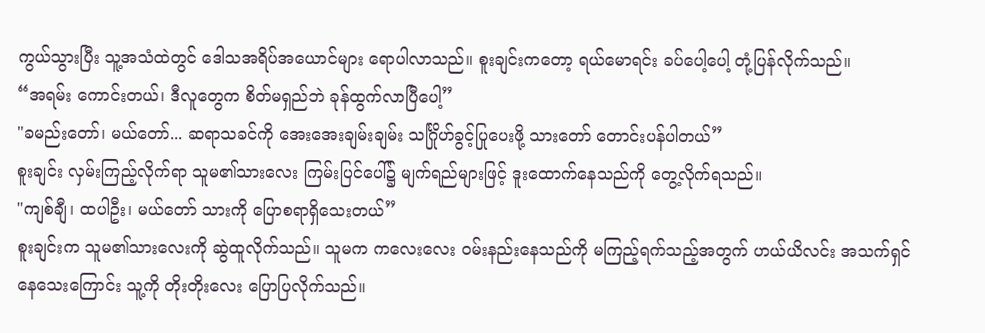ကွယ်သွားပြီး သူ့အသံထဲတွင် ဒေါသအရိပ်အယောင်များ ရောပါလာသည်။ စူးချင်းကတော့ ရယ်မောရင်း ခပ်ပေါ့ပေါ့ တုံ့ပြန်လိုက်သည်။
“အရမ်း ကောင်းတယ်၊ ဒီလူတွေက စိတ်မရှည်ဘဲ ခုန်ထွက်လာပြီပေါ့”
"ခမည်းတော်၊ မယ်တော်... ဆရာသခင်ကို အေးအေးချမ်းချမ်း သင်္ဂြိုဟ်ခွင့်ပြုပေးဖို့ သားတော် တောင်းပန်ပါတယ်”
စူးချင်း လှမ်းကြည့်လိုက်ရာ သူမ၏သားလေး ကြမ်းပြင်ပေါ်၌ မျက်ရည်များဖြင့် ဒူးထောက်နေသည်ကို တွေ့လိုက်ရသည်။
"ကျစ်ချီ၊ ထပါဦး၊ မယ်တော် သားကို ပြောစရာရှိသေးတယ်”
စူးချင်းက သူမ၏သားလေးကို ဆွဲထူလိုက်သည်။ သူမက ကလေးလေး ဝမ်းနည်းနေသည်ကို မကြည့်ရက်သည့်အတွက် ဟယ်ယိလင်း အသက်ရှင်နေသေးကြောင်း သူ့ကို တိုးတိုးလေး ပြောပြလိုက်သည်။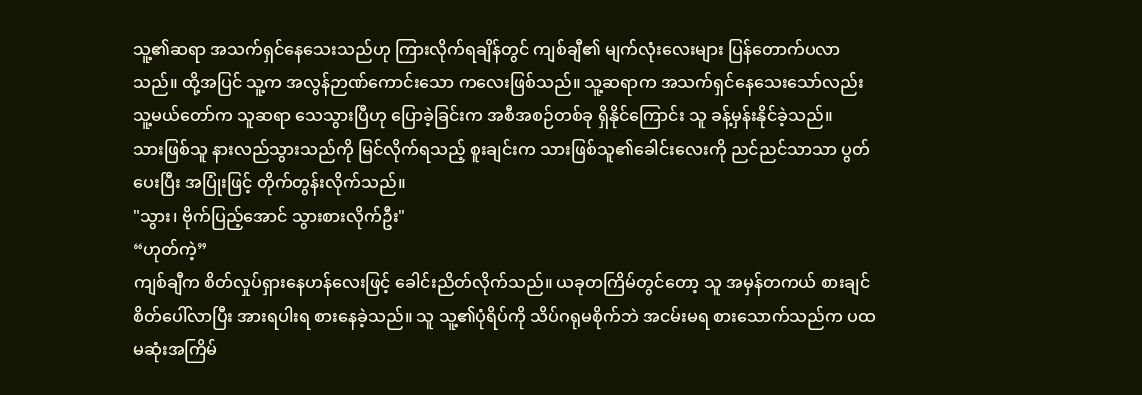သူ့၏ဆရာ အသက်ရှင်နေသေးသည်ဟု ကြားလိုက်ရချိန်တွင် ကျစ်ချီ၏ မျက်လုံးလေးများ ပြန်တောက်ပလာသည်။ ထို့အပြင် သူ့က အလွန်ဉာဏ်ကောင်းသော ကလေးဖြစ်သည်။ သူ့ဆရာက အသက်ရှင်နေသေးသော်လည်း သူ့မယ်တော်က သူဆရာ သေသွားပြီဟု ပြောခဲ့ခြင်းက အစီအစဉ်တစ်ခု ရှိနိုင်ကြောင်း သူ ခန့်မှန်းနိုင်ခဲ့သည်။
သားဖြစ်သူ နားလည်သွားသည်ကို မြင်လိုက်ရသည့် စူးချင်းက သားဖြစ်သူ၏ခေါင်းလေးကို ညင်ညင်သာသာ ပွတ်ပေးပြီး အပြုံးဖြင့် တိုက်တွန်းလိုက်သည်။
"သွား၊ ဗိုက်ပြည့်အောင် သွားစားလိုက်ဦး"
“ဟုတ်ကဲ့”
ကျစ်ချီက စိတ်လှုပ်ရှားနေဟန်လေးဖြင့် ခေါင်းညိတ်လိုက်သည်။ ယခုတကြိမ်တွင်တော့ သူ အမှန်တကယ် စားချင်စိတ်ပေါ်လာပြီး အားရပါးရ စားနေခဲ့သည်။ သူ သူ့၏ပုံရိပ်ကို သိပ်ဂရုမစိုက်ဘဲ အငမ်းမရ စားသောက်သည်က ပထမဆုံးအကြိမ်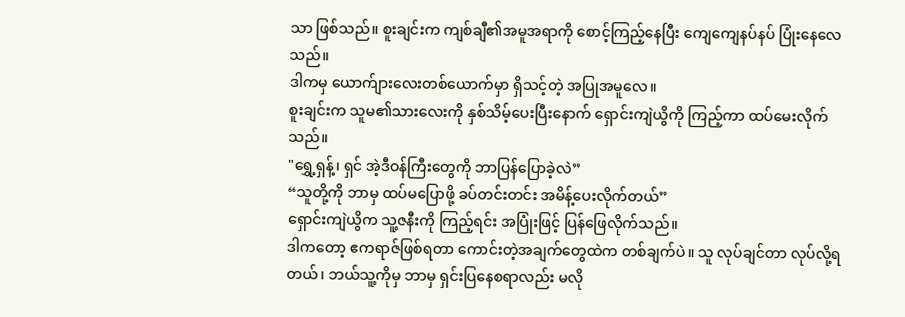သာ ဖြစ်သည်။ စူးချင်းက ကျစ်ချီ၏အမူအရာကို စောင့်ကြည့်နေပြီး ကျေကျေနပ်နပ် ပြုံးနေလေသည်။
ဒါကမှ ယောက်ျားလေးတစ်ယောက်မှာ ရှိသင့်တဲ့ အပြုအမူလေ။
စူးချင်းက သူမ၏သားလေးကို နှစ်သိမ့်ပေးပြီးနောက် ရှောင်းကျဲယွိကို ကြည့်ကာ ထပ်မေးလိုက်သည်။
"ရွှေ့ရှန့်၊ ရှင် အဲ့ဒီဝန်ကြီးတွေကို ဘာပြန်ပြောခဲ့လဲ”
“သူတို့ကို ဘာမှ ထပ်မပြောဖို့ ခပ်တင်းတင်း အမိန့်ပေးလိုက်တယ်”
ရှောင်းကျဲယွိက သူ့ဇနီးကို ကြည့်ရင်း အပြုံးဖြင့် ပြန်ဖြေလိုက်သည်။
ဒါကတော့ ဧကရာဇ်ဖြစ်ရတာ ကောင်းတဲ့အချက်တွေထဲက တစ်ချက်ပဲ။ သူ လုပ်ချင်တာ လုပ်လို့ရတယ်၊ ဘယ်သူ့ကိုမှ ဘာမှ ရှင်းပြနေစရာလည်း မလို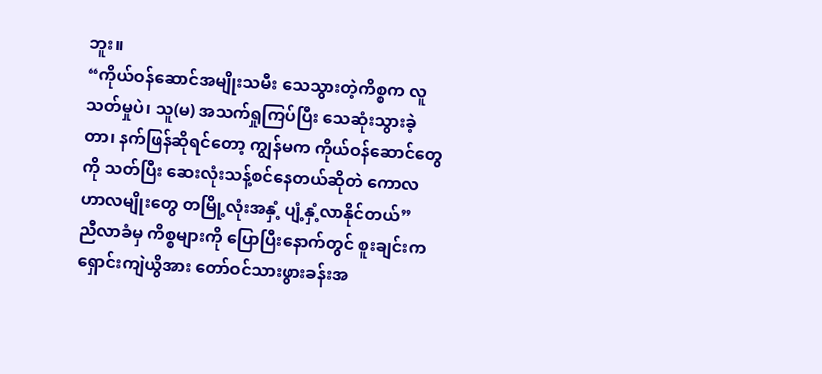ဘူး။
“ကိုယ်ဝန်ဆောင်အမျိုးသမီး သေသွားတဲ့ကိစ္စက လူသတ်မှုပဲ၊ သူ(မ) အသက်ရှုကြပ်ပြီး သေဆုံးသွားခဲ့တာ၊ နက်ဖြန်ဆိုရင်တော့ ကျွန်မက ကိုယ်ဝန်ဆောင်တွေကို သတ်ပြီး ဆေးလုံးသန့်စင်နေတယ်ဆိုတဲ ကောလဟာလမျိုးတွေ တမြို့လုံးအနှံ့ ပျံ့နှံ့လာနိုင်တယ်”
ညီလာခံမှ ကိစ္စများကို ပြောပြီးနောက်တွင် စူးချင်းက ရှောင်းကျဲယွိအား တော်ဝင်သားဖွားခန်းအ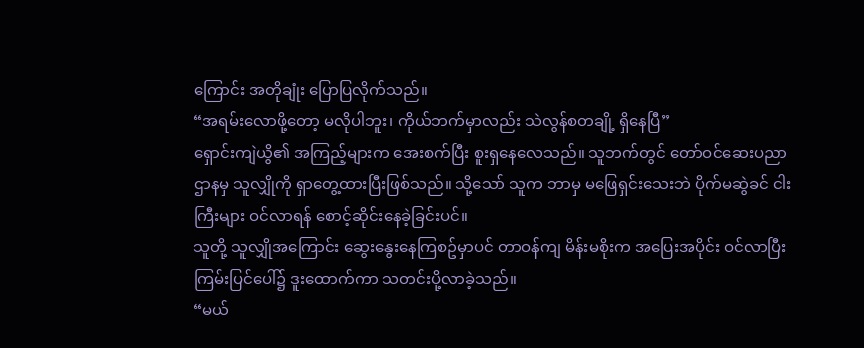ကြောင်း အတိုချုံး ပြောပြလိုက်သည်။
“အရမ်းလောဖို့တော့ မလိုပါဘူး၊ ကိုယ်ဘက်မှာလည်း သဲလွန်စတချို့ ရှိနေပြီ”
ရှောင်းကျဲယွိ၏ အကြည့်များက အေးစက်ပြီး စူးရှနေလေသည်။ သူဘက်တွင် တော်ဝင်ဆေးပညာဌာနမှ သူလျှိုကို ရှာတွေ့ထားပြီးဖြစ်သည်။ သို့သော် သူက ဘာမှ မဖြေရှင်းသေးဘဲ ပိုက်မဆွဲခင် ငါးကြီးများ ဝင်လာရန် စောင့်ဆိုင်းနေခဲ့ခြင်းပင်။
သူတို့ သူလျှိုအကြောင်း ဆွေးနွေးနေကြစဥ်မှာပင် တာဝန်ကျ မိန်းမစိုးက အပြေးအပိုင်း ဝင်လာပြီး ကြမ်းပြင်ပေါ်၌ ဒူးထောက်ကာ သတင်းပို့လာခဲ့သည်။
“မယ်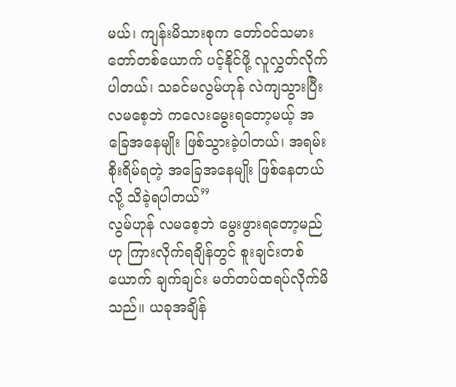မယ်၊ ကျန်းမိသားစုက တော်ဝင်သမားတော်တစ်ယောက် ပင့်နိုင်ဖို့ လူလွှတ်လိုက်ပါတယ်၊ သခင်မလွမ်ဟုန် လဲကျသွားပြီး လမစေ့ဘဲ ကလေးမွေးရတော့မယ့် အခြေအနေမျိုး ဖြစ်သွားခဲ့ပါတယ်၊ အရမ်းစိုးရိမ်ရတဲ့ အခြေအနေမျိုး ဖြစ်နေတယ်လို့ သိခဲ့ရပါတယ်”
လွမ်ဟုန် လမစေ့ဘဲ မွေးဖွားရတော့မည်ဟု ကြားလိုက်ရချိန်တွင် စူးချင်းတစ်ယောက် ချက်ချင်း မတ်တပ်ထရပ်လိုက်မိသည်။ ယခုအချိန်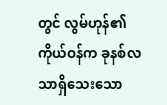တွင် လွမ်ဟုန်၏ကိုယ်ဝန်က ခုနစ်လသာရှိသေးသော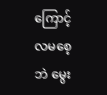ကြောင့် လမစေ့ဘဲ မွေး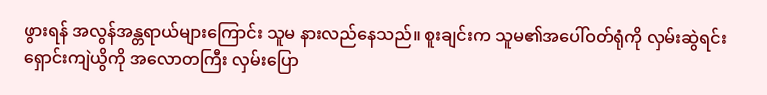ဖွားရန် အလွန်အန္တရာယ်များကြောင်း သူမ နားလည်နေသည်။ စူးချင်းက သူမ၏အပေါ်ဝတ်ရုံကို လှမ်းဆွဲရင်း ရှောင်းကျဲယွိကို အလောတကြီး လှမ်းပြော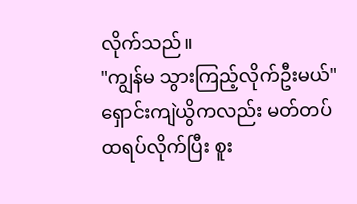လိုက်သည်။
"ကျွန်မ သွားကြည့်လိုက်ဦးမယ်"
ရှောင်းကျဲယွိကလည်း မတ်တပ်ထရပ်လိုက်ပြီး စူး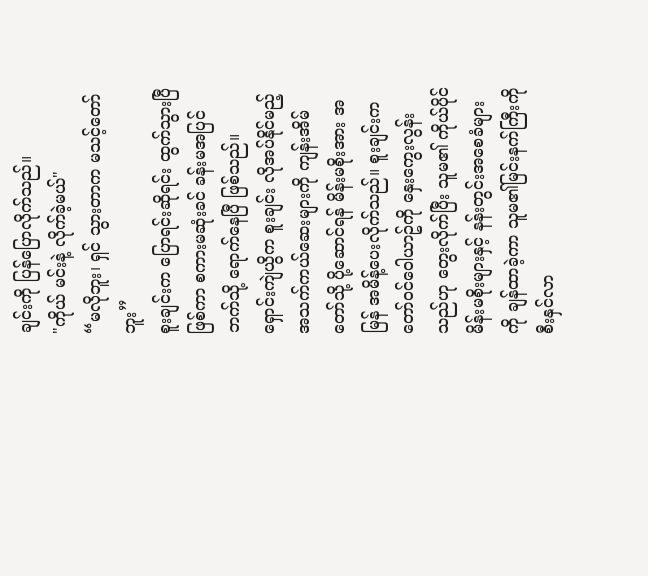ချင်းကို ပြန်ပြောလိုက်သည်။
"ကိုယ် မင်းနဲ့ လိုက်ခဲ့မယ်"
“မလိုဘူး၊ ရှင် သွားတာက မသင့်တော်ဘူး”
စူးချင်းက ပြောရင်းဆိုရင်း ထွက်သွားပြီ ဖြစ်ကာ စကားမဆုံးခင် ခန်းမအပြင်ဘက်သို့ ရောက်နေပြီ ဖြစ်သည်။
ရှောင်းကျဲယွိက စူးချင်း လိုအပ်နိုင်မည့် အသက်ကယ်ဆေးများကို ကျန်းအိမ်တော်သို့ ပို့ဆောင်ရန် မိန်းမစိုးအား အမြန် အမိန့်ပေးလိုက်သည်။ စူးချင်းက တော်ဝင်ဝေါယာဥ်ကို နှေးကွေးလွန်းသည်ဟု တွေးလိုက်ပြီး သူမ၏ ကိုယ်ပိုင်မိန်းမစိုးများနှင့် နန်းတွင်းအစေခံများကို ချန်ထာခဲ့ကာ သူမ၏မြင်းနက်ကြီးကို စီးနှင်လာ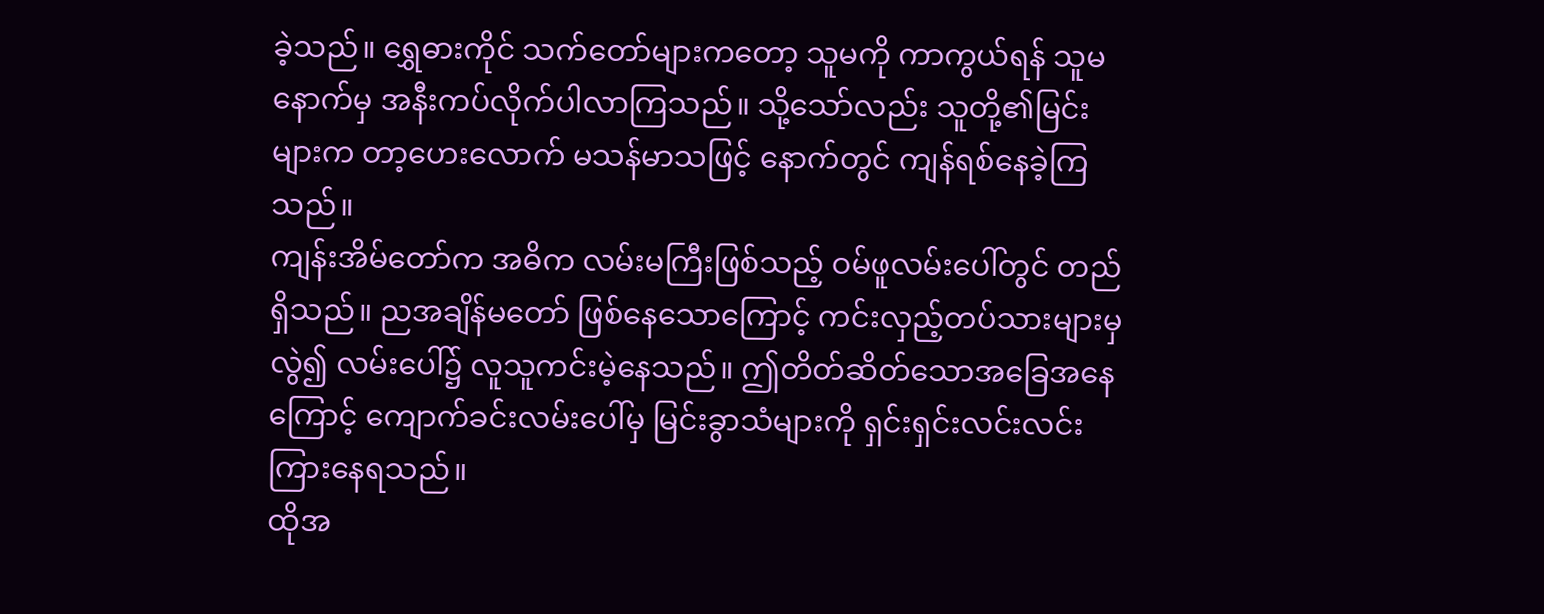ခဲ့သည်။ ရွှေဓားကိုင် သက်တော်များကတော့ သူမကို ကာကွယ်ရန် သူမနောက်မှ အနီးကပ်လိုက်ပါလာကြသည်။ သို့သော်လည်း သူတို့၏မြင်းများက တာ့ဟေးလောက် မသန်မာသဖြင့် နောက်တွင် ကျန်ရစ်နေခဲ့ကြသည်။
ကျန်းအိမ်တော်က အဓိက လမ်းမကြီးဖြစ်သည့် ဝမ်ဖူလမ်းပေါ်တွင် တည်ရှိသည်။ ညအချိန်မတော် ဖြစ်နေသောကြောင့် ကင်းလှည့်တပ်သားများမှလွဲ၍ လမ်းပေါ်၌ လူသူကင်းမဲ့နေသည်။ ဤတိတ်ဆိတ်သောအခြေအနေကြောင့် ကျောက်ခင်းလမ်းပေါ်မှ မြင်းခွာသံများကို ရှင်းရှင်းလင်းလင်း ကြားနေရသည်။
ထိုအ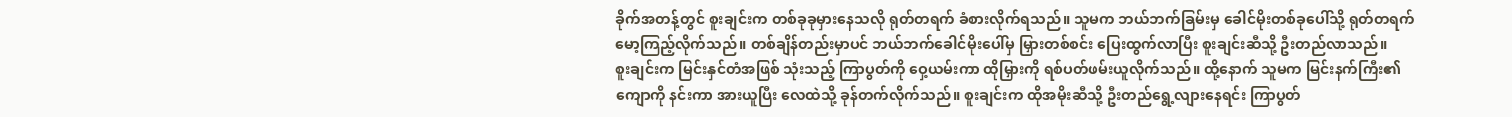ခိုက်အတန့်တွင် စူးချင်းက တစ်ခုခုမှားနေသလို ရုတ်တရက် ခံစားလိုက်ရသည်။ သူမက ဘယ်ဘက်ခြမ်းမှ ခေါင်မိုးတစ်ခုပေါ်သို့ ရုတ်တရက် မော့ကြည့်လိုက်သည်။ တစ်ချိန်တည်းမှာပင် ဘယ်ဘက်ခေါင်မိုးပေါ်မှ မြှားတစ်စင်း ပြေးထွက်လာပြီး စူးချင်းဆီသို့ ဦးတည်လာသည်။
စူးချင်းက မြင်းနှင်တံအဖြစ် သုံးသည့် ကြာပွတ်ကို ဝှေ့ယမ်းကာ ထိုမြှားကို ရစ်ပတ်ဖမ်းယူလိုက်သည်။ ထို့နောက် သူမက မြင်းနက်ကြီး၏ကျောကို နင်းကာ အားယူပြီး လေထဲသို့ ခုန်တက်လိုက်သည်။ စူးချင်းက ထိုအမိုးဆီသို့ ဦးတည်ရွေ့လျားနေရင်း ကြာပွတ်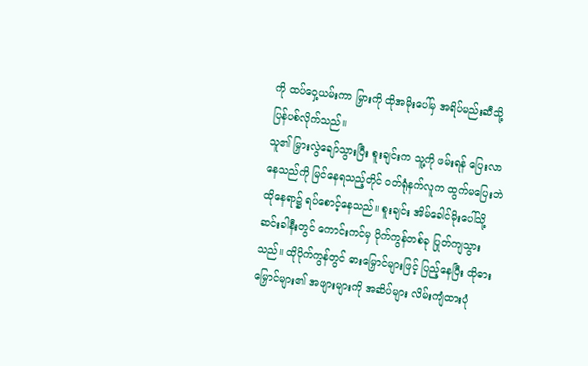ကို ထပ်ဝှေ့ယမ်းကာ မြှားကို ထိုအမိုးပေါ်မှ အရိပ်မည်းဆီသို့ ပြန်ပစ်လိုက်သည်။
သူ၏ မြှားလွဲချော်သွားပြီး စူးချင်းက သူ့ကို ဖမ်းရန် ပြေးလာနေသည်ကို မြင်နေရသည့်တိုင် ဝတ်ရုံနက်လူက ထွက်မပြေးဘဲ ထိုနေရာ၌ ရပ်စောင့်နေသည်။ စူးချင်း အိမ်ခေါင်မိုးပေါ်သို့ ဆင်းခါနီးတွင် ကောင်းကင်မှ ပိုက်ကွန်တစ်ခု ပြုတ်ကျသွားသည်။ ထိုပိုက်ကွန်တွင် ဓားမြှောင်များဖြင့် ပြည့်နေပြီး ထိုဓားမြှောင်များ၏ အဖျားများကို အဆိပ်များ လိမ်းကျံထားပုံ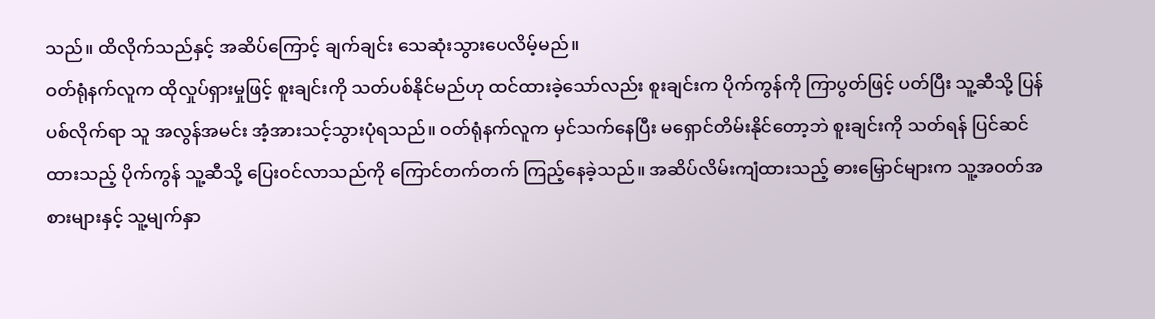သည်။ ထိလိုက်သည်နှင့် အဆိပ်ကြောင့် ချက်ချင်း သေဆုံးသွားပေလိမ့်မည်။
ဝတ်ရုံနက်လူက ထိုလှုပ်ရှားမှုဖြင့် စူးချင်းကို သတ်ပစ်နိုင်မည်ဟု ထင်ထားခဲ့သော်လည်း စူးချင်းက ပိုက်ကွန်ကို ကြာပွတ်ဖြင့် ပတ်ပြီး သူ့ဆီသို့ ပြန်ပစ်လိုက်ရာ သူ အလွန်အမင်း အံ့အားသင့်သွားပုံရသည်။ ဝတ်ရုံနက်လူက မှင်သက်နေပြီး မရှောင်တိမ်းနိုင်တော့ဘဲ စူးချင်းကို သတ်ရန် ပြင်ဆင်ထားသည့် ပိုက်ကွန် သူ့ဆီသို့ ပြေးဝင်လာသည်ကို ကြောင်တက်တက် ကြည့်နေခဲ့သည်။ အဆိပ်လိမ်းကျံထားသည့် ဓားမြှောင်များက သူ့အဝတ်အစားများနှင့် သူ့မျက်နှာ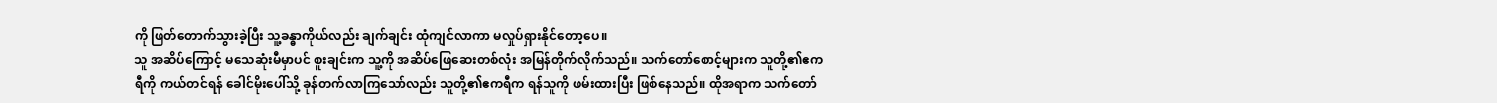ကို ဖြတ်တောက်သွားခဲ့ပြီး သူ့ခန္ဓာကိုယ်လည်း ချက်ချင်း ထုံကျင်လာကာ မလှုပ်ရှားနိုင်တော့ပေ။
သူ အဆိပ်ကြောင့် မသေဆုံးမီမှာပင် စူးချင်းက သူ့ကို အဆိပ်ဖြေဆေးတစ်လုံး အမြန်တိုက်လိုက်သည်။ သက်တော်စောင့်များက သူတို့၏ဧကရီကို ကယ်တင်ရန် ခေါင်မိုးပေါ်သို့ ခုန်တက်လာကြသော်လည်း သူတို့၏ဧကရီက ရန်သူကို ဖမ်းထားပြီး ဖြစ်နေသည်။ ထိုအရာက သက်တော်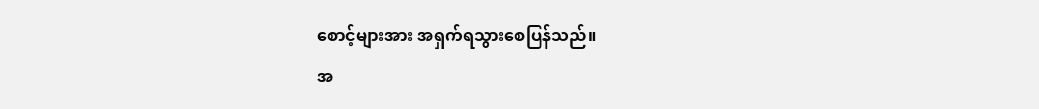စောင့်များအား အရှက်ရသွားစေပြန်သည်။
အ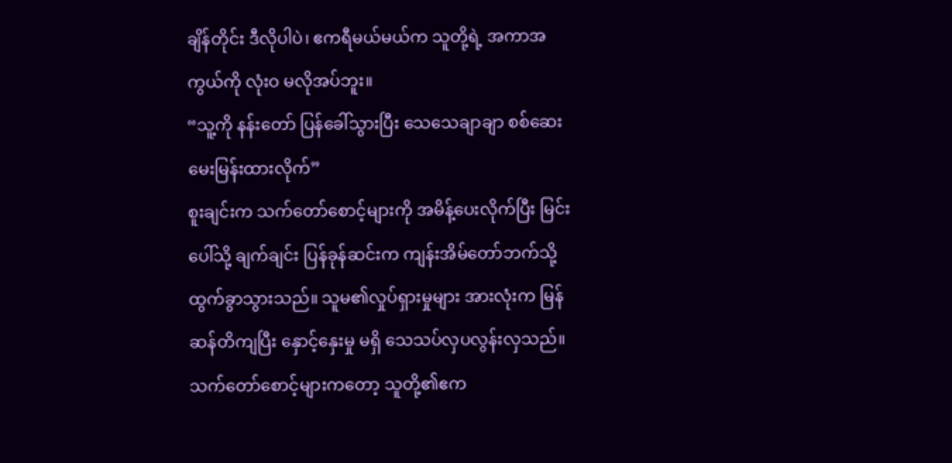ချိန်တိုင်း ဒီလိုပါပဲ၊ ဧကရီမယ်မယ်က သူတို့ရဲ့ အကာအကွယ်ကို လုံးဝ မလိုအပ်ဘူး။
“သူ့ကို နန်းတော် ပြန်ခေါ်သွားပြီး သေသေချာချာ စစ်ဆေးမေးမြန်းထားလိုက်”
စူးချင်းက သက်တော်စောင့်များကို အမိန့်ပေးလိုက်ပြီး မြင်းပေါ်သို့ ချက်ချင်း ပြန်ခုန်ဆင်းက ကျန်းအိမ်တော်ဘက်သို့ ထွက်ခွာသွားသည်။ သူမ၏လှုပ်ရှားမှုများ အားလုံးက မြန်ဆန်တိကျပြီး နှောင့်နှေးမှု မရှိ သေသပ်လှပလွန်းလှသည်။
သက်တော်စောင့်များကတော့ သူတို့၏ဧက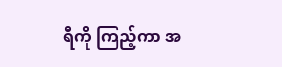ရီကို ကြည့်ကာ အ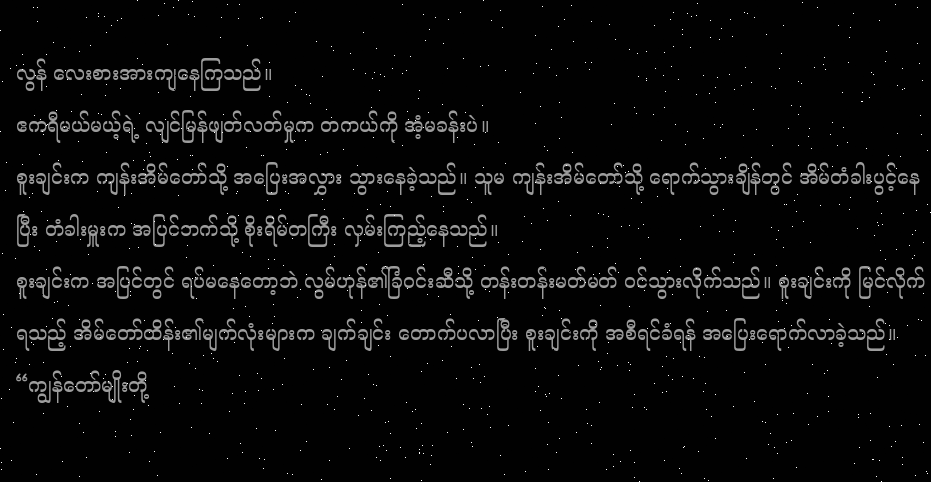လွန် လေးစားအားကျနေကြသည်။
ဧကရီမယ်မယ့်ရဲ့ လျင်မြန်ဖျတ်လတ်မှုက တကယ်ကို အံ့မခန်းပဲ။
စူးချင်းက ကျန်းအိမ်တော်သို့ အပြေးအလွှား သွားနေခဲ့သည်။ သူမ ကျန်းအိမ်တော်သို့ ရောက်သွားချိန်တွင် အိမ်တံခါးပွင့်နေပြီး တံခါးမှူးက အပြင်ဘက်သို့ စိုးရိမ်တကြီး လှမ်းကြည့်နေသည်။
စူးချင်းက အပြင်တွင် ရပ်မနေတော့ဘဲ လွမ်ဟုန်၏ခြံဝင်းဆီသို့ တန်းတန်းမတ်မတ် ဝင်သွားလိုက်သည်။ စူးချင်းကို မြင်လိုက်ရသည့် အိမ်တော်ထိန်း၏မျက်လုံးများက ချက်ချင်း တောက်ပလာပြီး စူးချင်းကို အစီရင်ခံရန် အပြေးရောက်လာခဲ့သည်။
“ကျွန်တော်မျိုးတို့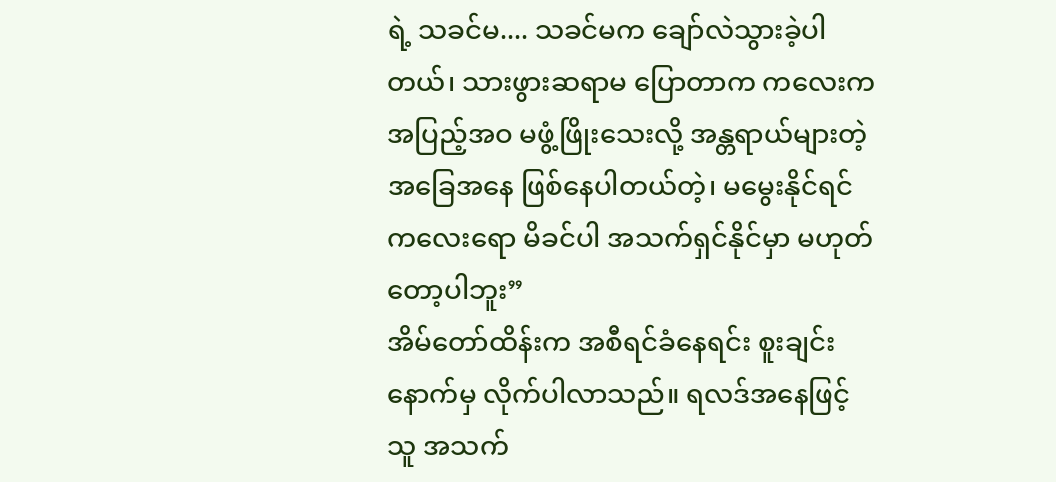ရဲ့ သခင်မ.... သခင်မက ချော်လဲသွားခဲ့ပါတယ်၊ သားဖွားဆရာမ ပြောတာက ကလေးက အပြည့်အဝ မဖွံ့ဖြိုးသေးလို့ အန္တရာယ်များတဲ့ အခြေအနေ ဖြစ်နေပါတယ်တဲ့၊ မမွေးနိုင်ရင် ကလေးရော မိခင်ပါ အသက်ရှင်နိုင်မှာ မဟုတ်တော့ပါဘူး”
အိမ်တော်ထိန်းက အစီရင်ခံနေရင်း စူးချင်းနောက်မှ လိုက်ပါလာသည်။ ရလဒ်အနေဖြင့် သူ အသက်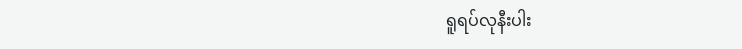ရူရပ်လုနီးပါး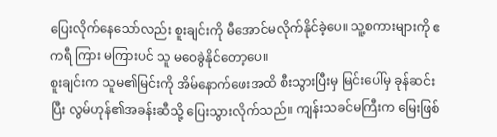ပြေးလိုက်နေသော်လည်း စူးချင်းကို မီအောင်မလိုက်နိုင်ခဲ့ပေ။ သူ့စကားများကို ဧကရီ ကြား မကြားပင် သူ မဝေခွဲနိုင်တော့ပေ။
စူးချင်းက သူမ၏မြင်းကို အိမ်နောက်ဖေးအထိ စီးသွားပြီးမှ မြင်းပေါ်မှ ခုန်ဆင်းပြီး လွမ်ဟုန်၏အခန်းဆီသို့ ပြေးသွားလိုက်သည်။ ကျန်းသခင်မကြီးက မြေးဖြစ်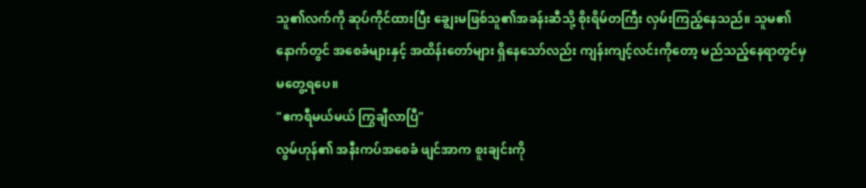သူ၏လက်ကို ဆုပ်ကိုင်ထားပြီး ချွေးမဖြစ်သူ၏အခန်းဆီသို့ စိုးရိမ်တကြီး လှမ်းကြည့်နေသည်။ သူမ၏နောက်တွင် အစေခံများနှင့် အထိန်းတော်များ ရှိနေသော်လည်း ကျန်းကျင့်လင်းကိုတော့ မည်သည့်နေရာတွင်မှ မတွေ့ရပေ။
"ဧကရီမယ်မယ် ကြွချီလာပြီ"
လွမ်ဟုန်၏ အနီးကပ်အစေခံ ဖျင်အာက စူးချင်းကို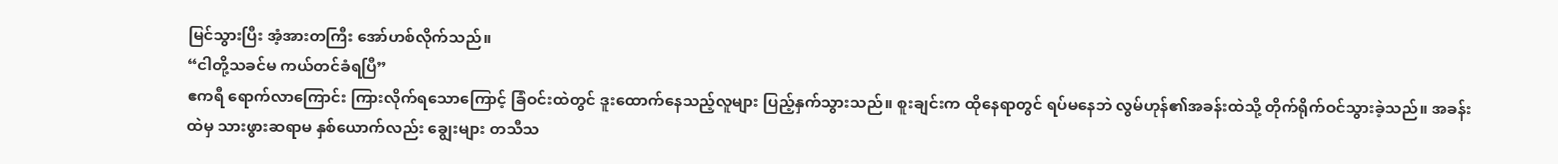မြင်သွားပြီး အံ့အားတကြီး အော်ဟစ်လိုက်သည်။
“ငါတို့သခင်မ ကယ်တင်ခံရပြီ”
ဧကရီ ရောက်လာကြောင်း ကြားလိုက်ရသောကြောင့် ခြံဝင်းထဲတွင် ဒူးထောက်နေသည့်လူများ ပြည့်နှက်သွားသည်။ စူးချင်းက ထိုနေရာတွင် ရပ်မနေဘဲ လွမ်ဟုန်၏အခန်းထဲသို့ တိုက်ရိုက်ဝင်သွားခဲ့သည်။ အခန်းထဲမှ သားဖွားဆရာမ နှစ်ယောက်လည်း ချွေးများ တသီသ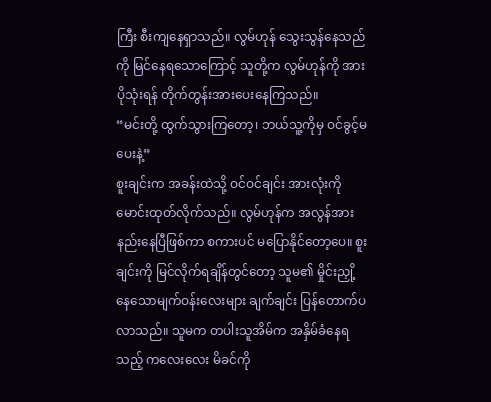ကြီး စီးကျနေရှာသည်။ လွမ်ဟုန် သွေးသွန်နေသည်ကို မြင်နေရသောကြောင့် သူတို့က လွမ်ဟုန်ကို အားပိုသုံးရန် တိုက်တွန်းအားပေးနေကြသည်။
“မင်းတို့ ထွက်သွားကြတော့၊ ဘယ်သူ့ကိုမှ ဝင်ခွင့်မပေးနဲ့”
စူးချင်းက အခန်းထဲသို့ ဝင်ဝင်ချင်း အားလုံးကို မောင်းထုတ်လိုက်သည်။ လွမ်ဟုန်က အလွန်အားနည်းနေပြီဖြစ်ကာ စကားပင် မပြောနိုင်တော့ပေ။ စူးချင်းကို မြင်လိုက်ရချိန်တွင်တော့ သူမ၏ မှိုင်းညှို့နေသောမျက်ဝန်းလေးများ ချက်ချင်း ပြန်တောက်ပလာသည်။ သူမက တပါးသူအိမ်က အနှိမ်ခံနေရသည့် ကလေးလေး မိခင်ကို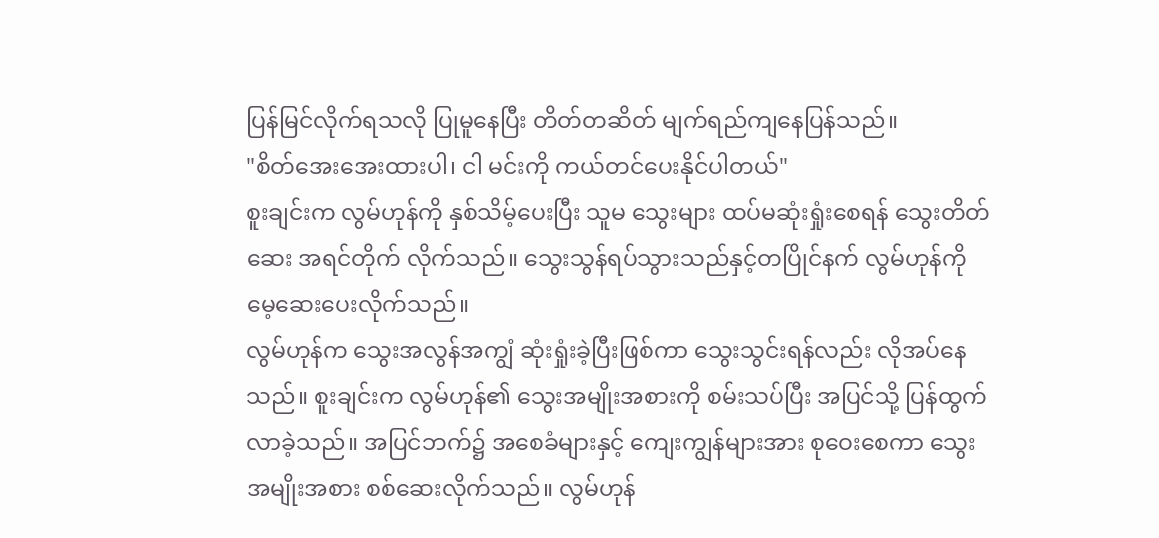ပြန်မြင်လိုက်ရသလို ပြုမူနေပြီး တိတ်တဆိတ် မျက်ရည်ကျနေပြန်သည်။
"စိတ်အေးအေးထားပါ၊ ငါ မင်းကို ကယ်တင်ပေးနိုင်ပါတယ်"
စူးချင်းက လွမ်ဟုန်ကို နှစ်သိမ့်ပေးပြီး သူမ သွေးများ ထပ်မဆုံးရှုံးစေရန် သွေးတိတ်ဆေး အရင်တိုက် လိုက်သည်။ သွေးသွန်ရပ်သွားသည်နှင့်တပြိုင်နက် လွမ်ဟုန်ကို မေ့ဆေးပေးလိုက်သည်။
လွမ်ဟုန်က သွေးအလွန်အကျွံ ဆုံးရှုံးခဲ့ပြီးဖြစ်ကာ သွေးသွင်းရန်လည်း လိုအပ်နေသည်။ စူးချင်းက လွမ်ဟုန်၏ သွေးအမျိုးအစားကို စမ်းသပ်ပြီး အပြင်သို့ ပြန်ထွက်လာခဲ့သည်။ အပြင်ဘက်၌ အစေခံများနှင့် ကျေးကျွန်များအား စုဝေးစေကာ သွေးအမျိုးအစား စစ်ဆေးလိုက်သည်။ လွမ်ဟုန်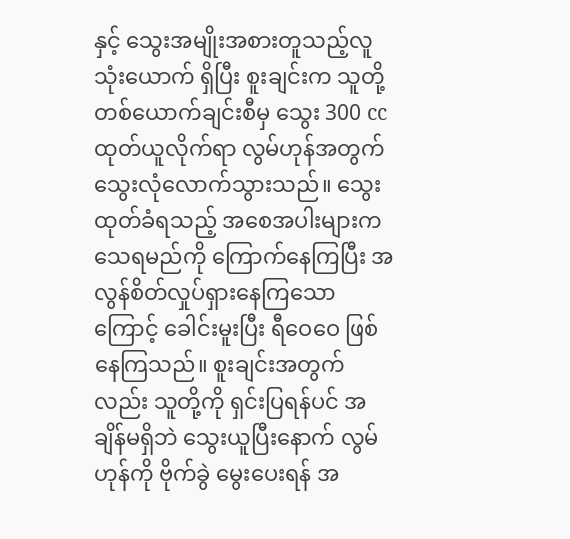နှင့် သွေးအမျိုးအစားတူသည့်လူသုံးယောက် ရှိပြီး စူးချင်းက သူတို့တစ်ယောက်ချင်းစီမှ သွေး 300 cc ထုတ်ယူလိုက်ရာ လွမ်ဟုန်အတွက် သွေးလုံလောက်သွားသည်။ သွေးထုတ်ခံရသည့် အစေအပါးများက သေရမည်ကို ကြောက်နေကြပြီး အလွန်စိတ်လှုပ်ရှားနေကြသောကြောင့် ခေါင်းမူးပြီး ရီဝေဝေ ဖြစ်နေကြသည်။ စူးချင်းအတွက်လည်း သူတို့ကို ရှင်းပြရန်ပင် အချိန်မရှိဘဲ သွေးယူပြီးနောက် လွမ်ဟုန်ကို ဗိုက်ခွဲ မွေးပေးရန် အ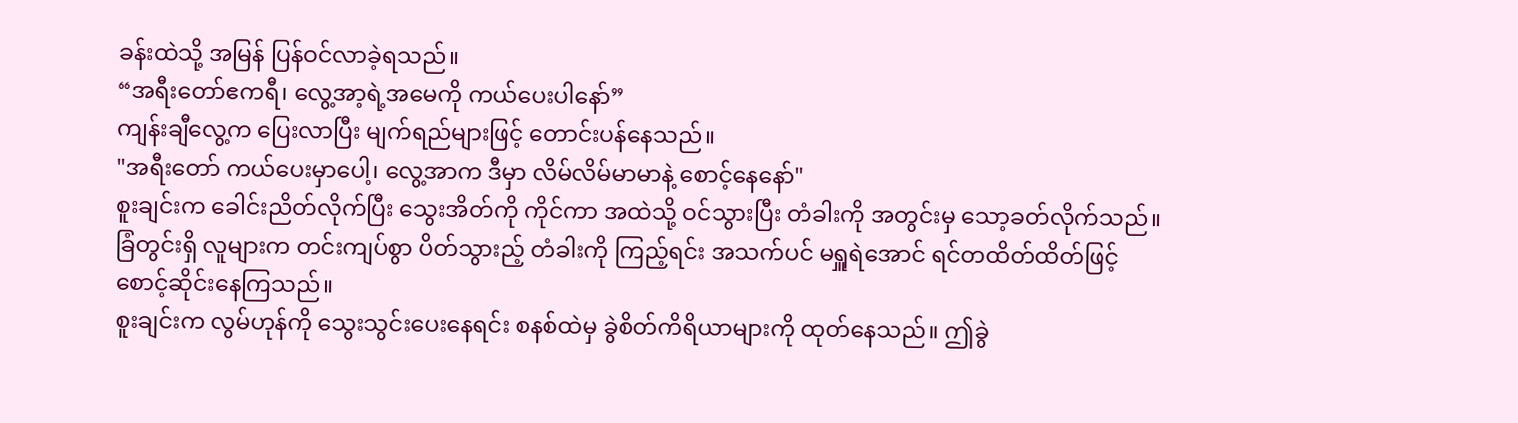ခန်းထဲသို့ အမြန် ပြန်ဝင်လာခဲ့ရသည်။
“အရီးတော်ဧကရီ၊ လွေ့အာ့ရဲ့အမေကို ကယ်ပေးပါနော်”
ကျန်းချီလွေ့က ပြေးလာပြီး မျက်ရည်များဖြင့် တောင်းပန်နေသည်။
"အရီးတော် ကယ်ပေးမှာပေါ့၊ လွေ့အာက ဒီမှာ လိမ်လိမ်မာမာနဲ့ စောင့်နေနော်"
စူးချင်းက ခေါင်းညိတ်လိုက်ပြီး သွေးအိတ်ကို ကိုင်ကာ အထဲသို့ ဝင်သွားပြီး တံခါးကို အတွင်းမှ သော့ခတ်လိုက်သည်။
ခြံတွင်းရှိ လူများက တင်းကျပ်စွာ ပိတ်သွားည့် တံခါးကို ကြည့်ရင်း အသက်ပင် မရှူရဲအောင် ရင်တထိတ်ထိတ်ဖြင့် စောင့်ဆိုင်းနေကြသည်။
စူးချင်းက လွမ်ဟုန်ကို သွေးသွင်းပေးနေရင်း စနစ်ထဲမှ ခွဲစိတ်ကိရိယာများကို ထုတ်နေသည်။ ဤခွဲ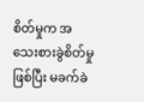စိတ်မှုက အသေးစားခွဲစိတ်မှု ဖြစ်ပြီး မခက်ခဲ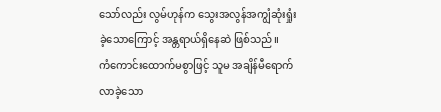သော်လည်း လွမ်ဟုန်က သွေးအလွန်အကျွံဆုံးရှုံးခဲ့သောကြောင့် အန္တရာယ်ရှိနေဆဲ ဖြစ်သည်။
ကံကောင်းထောက်မစွာဖြင့် သူမ အချိန်မီရောက်လာခဲ့သော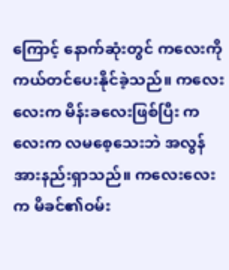ကြောင့် နောက်ဆုံးတွင် ကလေးကို ကယ်တင်ပေးနိုင်ခဲ့သည်။ ကလေးလေးက မိန်းခလေးဖြစ်ပြီး ကလေးက လမစေ့သေးဘဲ အလွန်အားနည်းရှာသည်။ ကလေးလေးက မိခင်၏ဝမ်း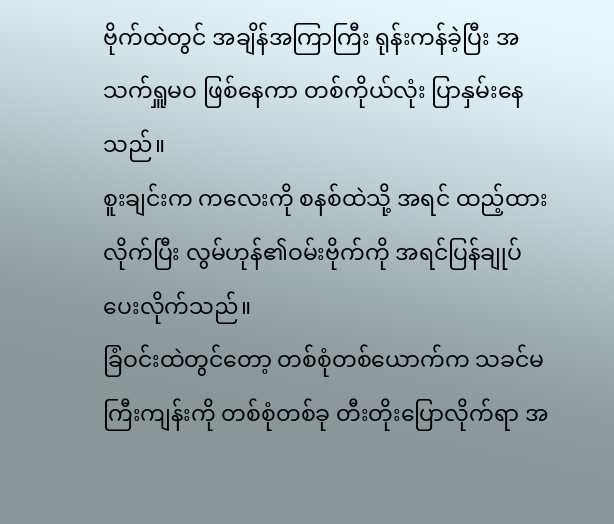ဗိုက်ထဲတွင် အချိန်အကြာကြီး ရုန်းကန်ခဲ့ပြီး အသက်ရှူမဝ ဖြစ်နေကာ တစ်ကိုယ်လုံး ပြာနှမ်းနေသည်။
စူးချင်းက ကလေးကို စနစ်ထဲသို့ အရင် ထည့်ထားလိုက်ပြီး လွမ်ဟုန်၏ဝမ်းဗိုက်ကို အရင်ပြန်ချုပ်ပေးလိုက်သည်။
ခြံဝင်းထဲတွင်တော့ တစ်စုံတစ်ယောက်က သခင်မကြီးကျန်းကို တစ်စုံတစ်ခု တီးတိုးပြောလိုက်ရာ အ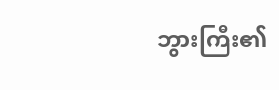ဘွားကြီး၏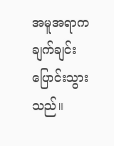အမူအရာက ချက်ချင်း ပြောင်းသွားသည်။